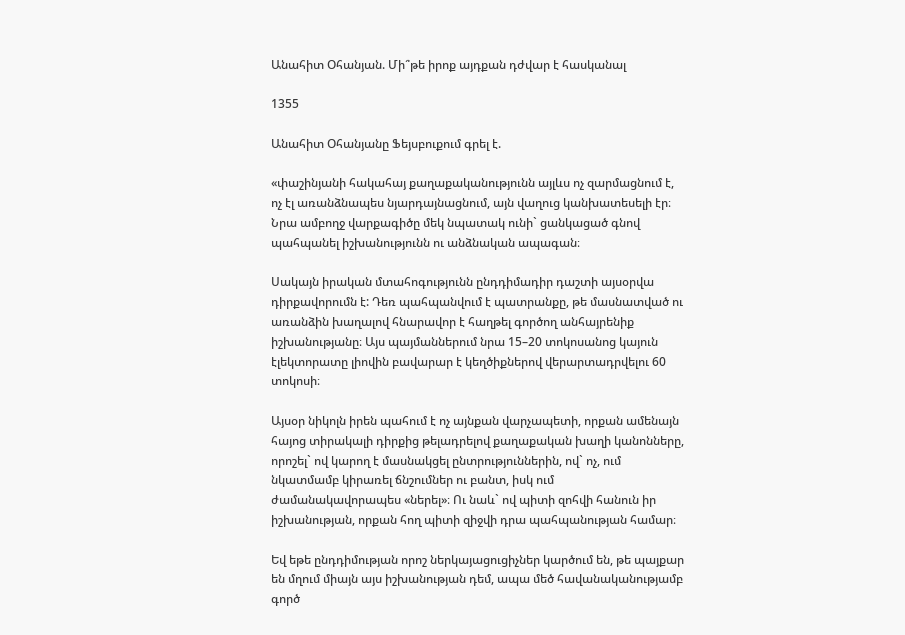Անահիտ Օհանյան. Մի՞թե իրոք այդքան դժվար է հասկանալ

1355

Անահիտ Օհանյանը Ֆեյսբուքում գրել է.

«փաշինյանի հակահայ քաղաքականությունն այլևս ոչ զարմացնում է, ոչ էլ առանձնապես նյարդայնացնում, այն վաղուց կանխատեսելի էր։ Նրա ամբողջ վարքագիծը մեկ նպատակ ունի` ցանկացած գնով պահպանել իշխանությունն ու անձնական ապագան։

Սակայն իրական մտահոգությունն ընդդիմադիր դաշտի այսօրվա դիրքավորումն է: Դեռ պահպանվում է պատրանքը, թե մասնատված ու առանձին խաղալով հնարավոր է հաղթել գործող անհայրենիք իշխանությանը։ Այս պայմաններում նրա 15–20 տոկոսանոց կայուն էլեկտորատը լիովին բավարար է կեղծիքներով վերարտադրվելու 60 տոկոսի։

Այսօր նիկոլն իրեն պահում է ոչ այնքան վարչապետի, որքան ամենայն հայոց տիրակալի դիրքից թելադրելով քաղաքական խաղի կանոնները, որոշել` ով կարող է մասնակցել ընտրություններին, ով` ոչ, ում նկատմամբ կիրառել ճնշումներ ու բանտ, իսկ ում ժամանակավորապես «ներել»։ Ու նաև` ով պիտի զոհվի հանուն իր իշխանության, որքան հող պիտի զիջվի դրա պահպանության համար։

Եվ եթե ընդդիմության որոշ ներկայացուցիչներ կարծում են, թե պայքար են մղում միայն այս իշխանության դեմ, ապա մեծ հավանականությամբ գործ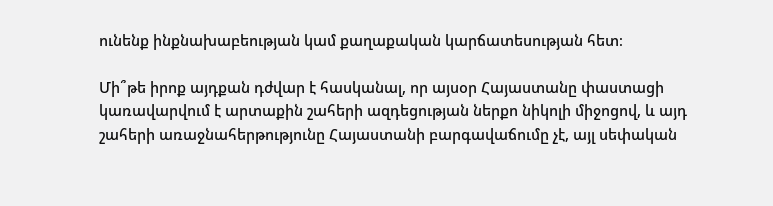ունենք ինքնախաբեության կամ քաղաքական կարճատեսության հետ։

Մի՞թե իրոք այդքան դժվար է հասկանալ, որ այսօր Հայաստանը փաստացի կառավարվում է արտաքին շահերի ազդեցության ներքո նիկոլի միջոցով, և այդ շահերի առաջնահերթությունը Հայաստանի բարգավաճումը չէ, այլ սեփական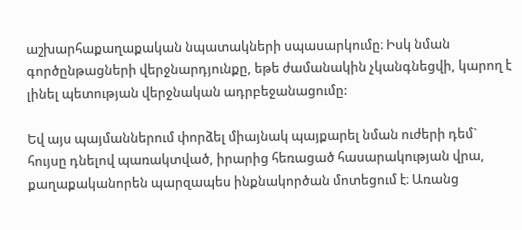աշխարհաքաղաքական նպատակների սպասարկումը։ Իսկ նման գործընթացների վերջնարդյունքը, եթե ժամանակին չկանգնեցվի, կարող է լինել պետության վերջնական ադրբեջանացումը:

Եվ այս պայմաններում փորձել միայնակ պայքարել նման ուժերի դեմ` հույսը դնելով պառակտված, իրարից հեռացած հասարակության վրա, քաղաքականորեն պարզապես ինքնակործան մոտեցում է։ Առանց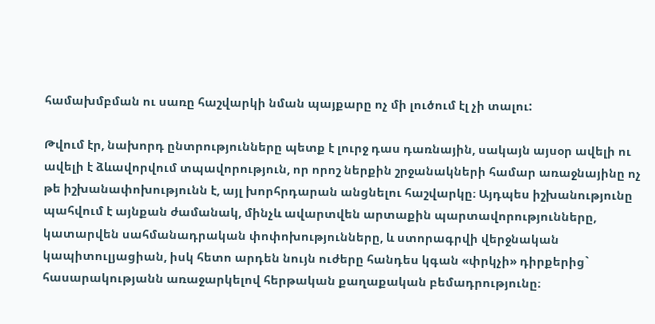համախմբման ու սառը հաշվարկի նման պայքարը ոչ մի լուծում էլ չի տալու:

Թվում էր, նախորդ ընտրությունները պետք է լուրջ դաս դառնային, սակայն այսօր ավելի ու ավելի է ձևավորվում տպավորություն, որ որոշ ներքին շրջանակների համար առաջնայինը ոչ թե իշխանափոխությունն է, այլ խորհրդարան անցնելու հաշվարկը։ Այդպես իշխանությունը պահվում է այնքան ժամանակ, մինչև ավարտվեն արտաքին պարտավորությունները, կատարվեն սահմանադրական փոփոխությունները, և ստորագրվի վերջնական կապիտուլյացիան, իսկ հետո արդեն նույն ուժերը հանդես կգան «փրկչի» դիրքերից` հասարակությանն առաջարկելով հերթական քաղաքական բեմադրությունը։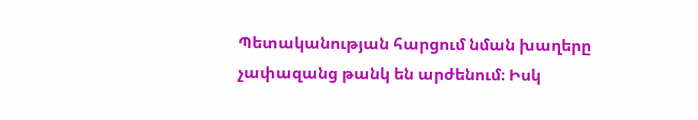Պետականության հարցում նման խաղերը չափազանց թանկ են արժենում։ Իսկ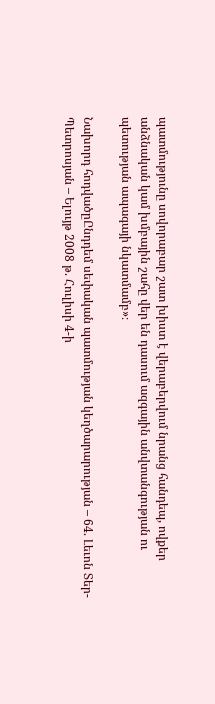պատմությունը սովորաբար շատ խիստ է վերաբերվում նրանց հանդեպ, ովքեր անձնական կամ խմբային շահը վեր են դասում ազգային անվտանգության ու պետության ապագայի նկատմամբ»։

Նախորդ հոդվածըԸնդդեմ սեփական պատմության կեղծարարության – 64. Լեւոն Տեր-Պետրոսյան – Ելույթ 2008 թ. Հուլիսի 4-ի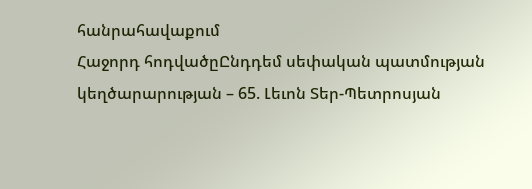հանրահավաքում
Հաջորդ հոդվածըԸնդդեմ սեփական պատմության կեղծարարության – 65. Լեւոն Տեր-Պետրոսյան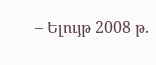– Ելույթ 2008 թ.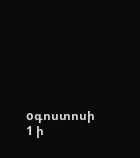oգոստոսի 1 ի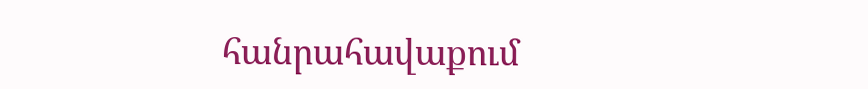հանրահավաքում